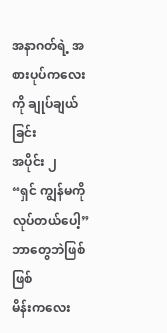အနာဂတ်ရဲ့ အစားပုပ်ကလေးကို ချုပ်ချယ်ခြင်း
အပိုင်း ၂
“ရှင် ကျွန်မကိုလုပ်တယ်ပေါ့” ဘာတွေဘဲဖြစ်ဖြစ်
မိန်းကလေး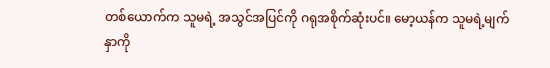တစ်ယောက်က သူမရဲ့ အသွင်အပြင်ကို ဂရုအစိုက်ဆုံးပင်။ မော့ယန်က သူမရဲ့မျက်နှာကို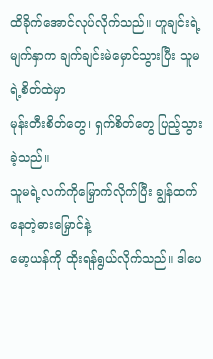ထိခိုက်အောင်လုပ်လိုက်သည်။ ဟူချင်းရဲ့မျက်နှာက ချက်ချင်းမဲမှောင်သွားပြီး သူမရဲ့စိတ်ထဲမှာ
မုန်းတီးစိတ်တွေ၊ ရှက်စိတ်တွေ ပြည့်သွားခဲ့သည်။
သူမရဲ့လက်ကိုမြှောက်လိုက်ပြီး ချွန်ထက်နေတဲ့ဓားမြှောင်နဲ့
မော့ယန်ကို ထိုးရန်ရွယ်လိုက်သည်။ ဒါပေ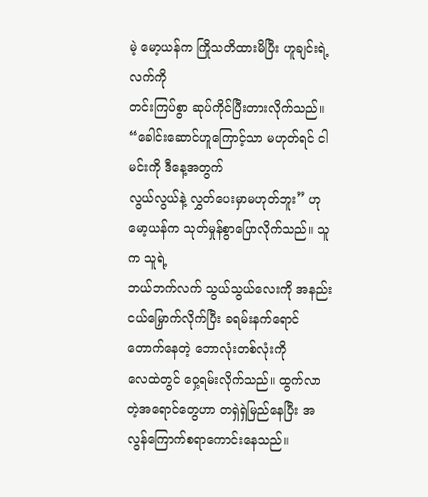မဲ့ မော့ယန်က ကြိုသတိထားမိပြီး ဟူချင်းရဲ့ လက်ကို
တင်းကြပ်စွာ ဆုပ်ကိုင်ပြီးတားလိုက်သည်။
“ခေါင်းဆောင်ဟူကြောင့်သာ မဟုတ်ရင် ငါမင်းကို ဒီနေ့အတွက်
လွယ်လွယ်နဲ့ လွှတ်ပေးမှာမဟုတ်ဘူး” ဟု မော့ယန်က သုတ်မှုန်စွာပြောလိုက်သည်။ သူက သူရဲ့
ဘယ်ဘက်လက် သွယ်သွယ်လေးကို အနည်းငယ်မြှောက်လိုက်ပြီး ခရမ်းနက်ရောင်တောက်နေတဲ့ ဘောလုံးတစ်လုံးကို
လေထဲတွင် ဝှေ့ရမ်းလိုက်သည်။ ထွက်လာတဲ့အရောင်တွေဟာ တရှဲရှဲမြည်နေပြီး အလွန်ကြောက်စရာကောင်းနေသည်။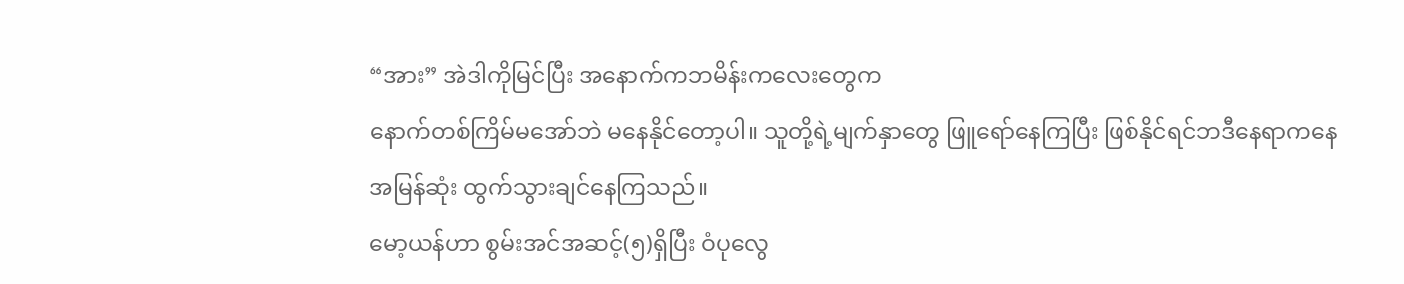“အား” အဲဒါကိုမြင်ပြီး အနောက်ကဘမိန်းကလေးတွေက
နောက်တစ်ကြိမ်မအော်ဘဲ မနေနိုင်တော့ပါ။ သူတို့ရဲ့မျက်နှာတွေ ဖြူရော်နေကြပြီး ဖြစ်နိုင်ရင်ဘဒီနေရာကနေ
အမြန်ဆုံး ထွက်သွားချင်နေကြသည်။
မော့ယန်ဟာ စွမ်းအင်အဆင့်(၅)ရှိပြီး ဝံပုလွေ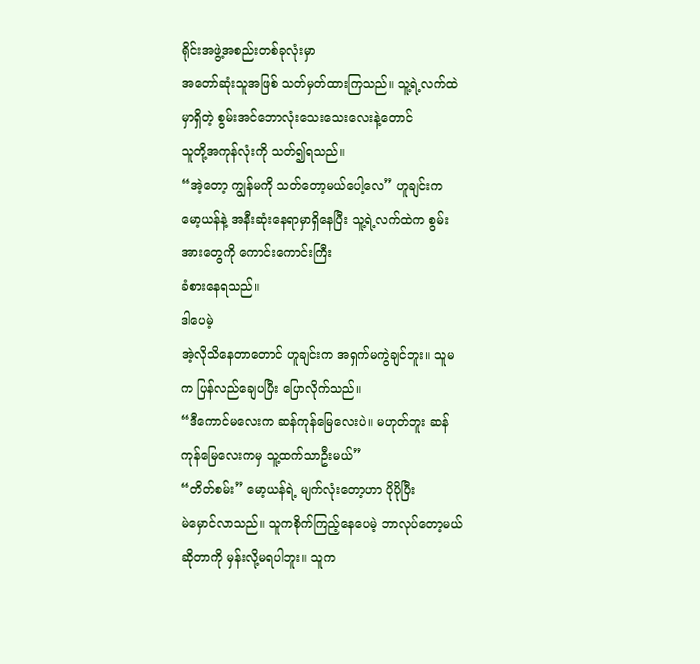ရိုင်းအဖွဲ့အစည်းတစ်ခုလုံးမှာ
အတော်ဆုံးသူအဖြစ် သတ်မှတ်ထားကြသည်။ သူ့ရဲ့လက်ထဲမှာရှိတဲ့ စွမ်းအင်ဘောလုံးသေးသေးလေးနဲ့တောင်
သူတို့အကုန်လုံးကို သတ်၍ရသည်။
“အဲ့တော့ ကျွန်မကို သတ်တော့မယ်ပေါ့လေ” ဟူချင်းက
မော့ယန်နဲ့ အနီးဆုံးနေရာမှာရှိနေပြီး သူ့ရဲ့လက်ထဲက စွမ်းအားတွေကို ကောင်းကောင်းကြီး
ခံစားနေရသည်။
ဒါပေမဲ့
အဲ့လိုသိနေတာတောင် ဟူချင်းက အရှက်မကွဲချင်ဘူး။ သူမက ပြန်လည်ချေပပြီး ပြောလိုက်သည်။
“ဒီကောင်မလေးက ဆန်ကုန်မြေလေးပဲ။ မဟုတ်ဘူး ဆန်ကုန်မြေလေးကမှ သူ့ထက်သာဦးမယ်”
“တိတ်စမ်း” မော့ယန်ရဲ့ မျက်လုံးတော့ဟာ ပိုပိုပြီး
မဲမှောင်လာသည်။ သူကစိုက်ကြည့်နေပေမဲ့ ဘာလုပ်တော့မယ်ဆိုတာကို မှန်းလို့မရပါဘူး။ သူက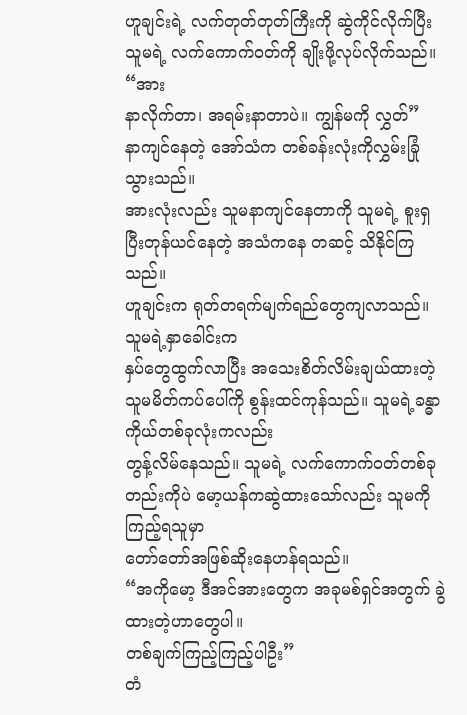ဟူချင်းရဲ့ လက်တုတ်တုတ်ကြီးကို ဆွဲကိုင်လိုက်ပြီး သူမရဲ့ လက်ကောက်ဝတ်ကို ချိုးဖို့လုပ်လိုက်သည်။
“အား
နာလိုက်တာ၊ အရမ်းနာတာပဲ။ ကျွန်မကို လွှတ်”
နာကျင်နေတဲ့ အော်သံက တစ်ခန်းလုံးကိုလွှမ်းခြုံသွားသည်။
အားလုံးလည်း သူမနာကျင်နေတာကို သူမရဲ့ စူးရှပြီးတုန်ယင်နေတဲ့ အသံကနေ တဆင့် သိနိုင်ကြသည်။
ဟူချင်းက ရုတ်တရက်မျက်ရည်တွေကျလာသည်။ သူမရဲ့နှာခေါင်းက
နှပ်တွေထွက်လာပြီး အသေးစိတ်လိမ်းချယ်ထားတဲ့ သူမမိတ်ကပ်ပေါ်ကို စွန်းထင်ကုန်သည်။ သူမရဲ့ခန္ဓာကိုယ်တစ်ခုလုံးကလည်း
တွန့်လိမ်နေသည်။ သူမရဲ့ လက်ကောက်ဝတ်တစ်ခုတည်းကိုပဲ မော့ယန်ကဆွဲထားသော်လည်း သူမကို ကြည့်ရသူမှာ
တော်တော်အဖြစ်ဆိုးနေဟန်ရသည်။
“အကိုမော့ ဒီအင်အားတွေက အခုမစ်ရှင်အတွက် ခွဲထားတဲ့ဟာတွေပါ။
တစ်ချက်ကြည့်ကြည့်ပါဦး”
တံ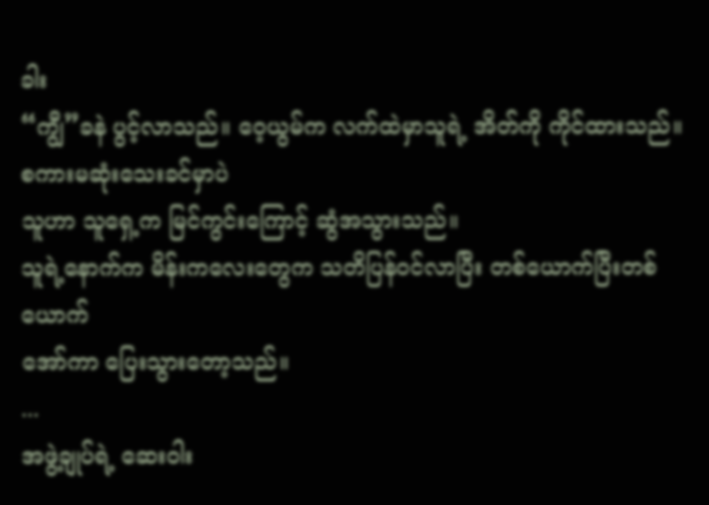ခါး
“ကျွီ”ခနဲ ပွင့်လာသည်။ ဝေ့ယွမ်က လက်ထဲမှာသူရဲ့ အိတ်ကို ကိုင်ထားသည်။ စကားမဆုံးသေးခင်မှာပဲ
သူဟာ သူရှေ့က မြင်ကွင်းကြောင့် ဆွံအသွားသည်။
သူရဲ့နောက်က မိန်းကလေးတွေက သတိပြန်ဝင်လာပြီး တစ်ယောက်ပြီးတစ်ယောက်
အော်ကာ ပြေးသွားတော့သည်။
...
အဖွဲ့ချုပ်ရဲ့ ဆေးဝါး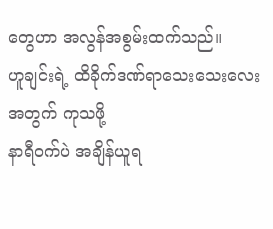တွေဟာ အလွန်အစွမ်းထက်သည်။
ဟူချင်းရဲ့ ထိခိုက်ဒဏ်ရာသေးသေးလေးအတွက် ကုသဖို့
နာရီဝက်ပဲ အချိန်ယူရ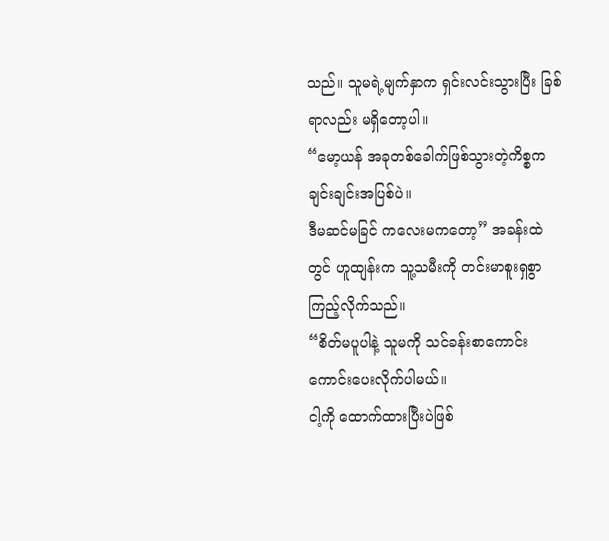သည်။ သူမရဲ့မျက်နှာက ရှင်းလင်းသွားပြီး ခြစ်ရာလည်း မရှိတော့ပါ။
“မော့ယန် အခုတစ်ခေါက်ဖြစ်သွားတဲ့ကိစ္စက ချင်းချင်းအပြစ်ပဲ။
ဒီမဆင်မခြင် ကလေးမကတော့” အခန်းထဲတွင် ဟူထျန်းက သူ့သမီးကို တင်းမာစူးရှစွာကြည့်လိုက်သည်။
“စိတ်မပူပါနဲ့ သူမကို သင်ခန်းစာကောင်းကောင်းပေးလိုက်ပါမယ်။
ငါ့ကို ထောက်ထားပြီးပဲဖြစ်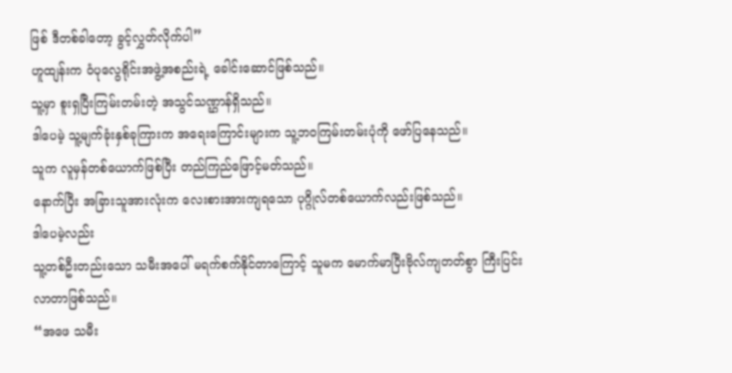ဖြစ် ဒီတစ်ခါတော့ ခွင့်လွှတ်လိုက်ပါ”
ဟူထျန်းက ဝံပုလွေရိုင်းအဖွဲ့အစည်းရဲ့ ခေါင်းဆောင်ဖြစ်သည်။
သူ့မှာ စူးရှပြီးကြမ်းတမ်းတဲ့ အသွင်သဏ္ဌာန်ရှိသည်။
ဒါပေမဲ့ သူ့မျက်ခုံးနှစ်ခုကြားက အရေးကြောင်းများက သူ့ဘဝကြမ်းတမ်းပုံကို ဖော်ပြနေသည်။
သူက လူမှန်တစ်ယောက်ဖြစ်ပြီး တည်ကြည်ဖြောင့်မတ်သည်။
နောက်ပြီး အခြားသူအားလုံးက လေးစားအားကျရသော ပုဂ္ဂိုလ်တစ်ယောက်လည်းဖြစ်သည်။
ဒါပေမဲ့လည်း
သူ့တစ်ဦးတည်းသော သမီးအပေါ် မရက်စက်နိုင်တာကြောင့် သူမက မောက်မာပြီးဗိုလ်ကျတတ်စွာ ကြီးပြင်းလာတာဖြစ်သည်။
“အဖေ သမီး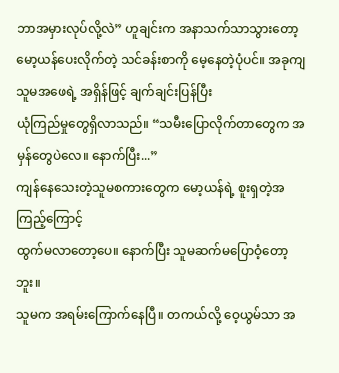ဘာအမှားလုပ်လို့လဲ” ဟူချင်းက အနာသက်သာသွားတော့
မော့ယန်ပေးလိုက်တဲ့ သင်ခန်းစာကို မေ့နေတဲ့ပုံပင်။ အခုကျ သူမအဖေရဲ့ အရှိန်ဖြင့် ချက်ချင်းပြန်ပြီး
ယုံကြည်မှုတွေရှိလာသည်။ “သမီးပြောလိုက်တာတွေက အမှန်တွေပဲလေ။ နောက်ပြီး...”
ကျန်နေသေးတဲ့သူမစကားတွေက မော့ယန်ရဲ့ စူးရှတဲ့အကြည့်ကြောင့်
ထွက်မလာတော့ပေ။ နောက်ပြီး သူမဆက်မပြောဝံ့တော့ဘူး။
သူမက အရမ်းကြောက်နေပြီ။ တကယ်လို့ ဝေ့ယွမ်သာ အ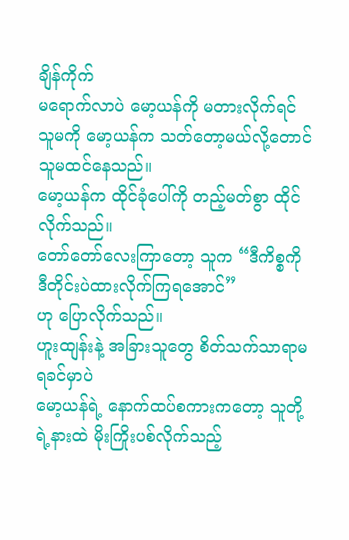ချိန်ကိုက်
မရောက်လာပဲ မော့ယန်ကို မတားလိုက်ရင် သူမကို မော့ယန်က သတ်တော့မယ်လို့တောင် သူမထင်နေသည်။
မော့ယန်က ထိုင်ခုံပေါ်ကို တည့်မတ်စွာ ထိုင်လိုက်သည်။
တော်တော်လေးကြာတော့ သူက “ဒီကိစ္စကို ဒီတိုင်းပဲထားလိုက်ကြရအောင်”
ဟု ပြောလိုက်သည်။
ဟူးထျန်းနဲ့ အခြားသူတွေ စိတ်သက်သာရာမရခင်မှာပဲ
မော့ယန်ရဲ့ နောက်ထပ်စကားကတော့ သူတို့ရဲ့နားထဲ မိုးကြိုးပစ်လိုက်သည့်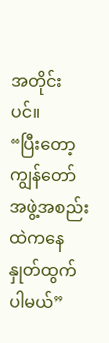အတိုင်းပင်။
“ပြီးတော့ ကျွန်တော် အဖွဲ့အစည်းထဲကနေ နှုတ်ထွက်ပါမယ်”